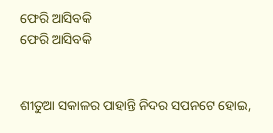ଫେରି ଆସିବକି
ଫେରି ଆସିବକି


ଶୀତୁଆ ସକାଳର ପାହାନ୍ତି ନିଦର ସପନଟେ ହୋଇ,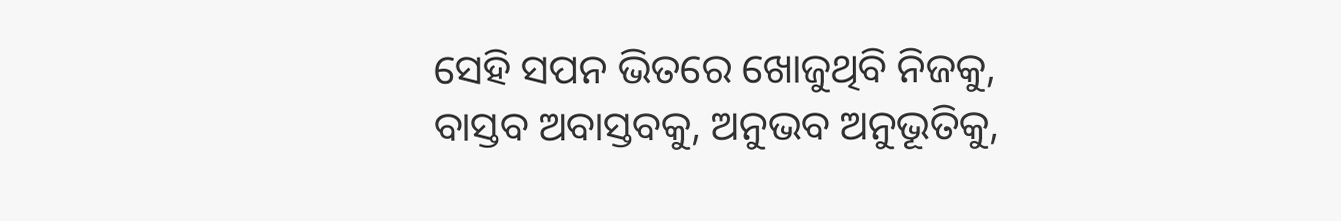ସେହି ସପନ ଭିତରେ ଖୋଜୁଥିବି ନିଜକୁ,
ବାସ୍ତବ ଅବାସ୍ତବକୁ, ଅନୁଭବ ଅନୁଭୂତିକୁ,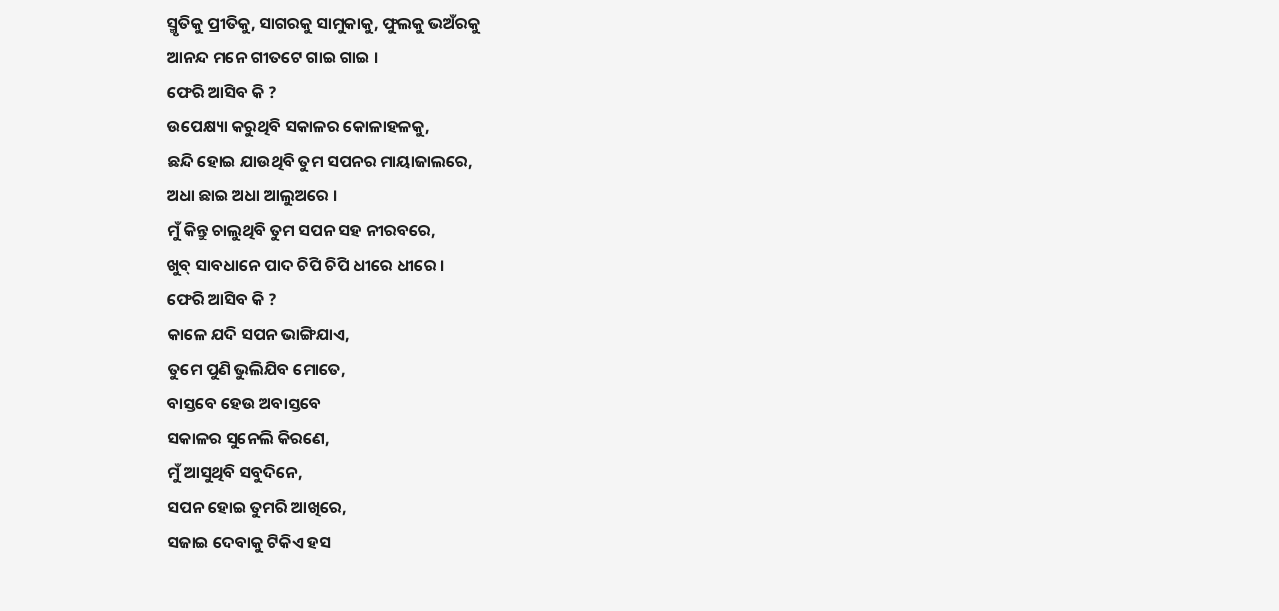ସ୍ମୃତିକୁ ପ୍ରୀତିକୁ, ସାଗରକୁ ସାମୁକାକୁ, ଫୁଲକୁ ଭଅଁରକୁ
ଆନନ୍ଦ ମନେ ଗୀତଟେ ଗାଇ ଗାଇ ।
ଫେରି ଆସିବ କି ?
ଉପେକ୍ଷ୍ୟା କରୁଥିବି ସକାଳର କୋଳାହଳକୁ,
ଛନ୍ଦି ହୋଇ ଯାଉଥିବି ତୁମ ସପନର ମାୟାଜାଲରେ,
ଅଧା ଛାଇ ଅଧା ଆଲୁଅରେ ।
ମୁଁ କିନ୍ତୁ ଚାଲୁଥିବି ତୁମ ସପନ ସହ ନୀରବରେ,
ଖୁବ୍ ସାବଧାନେ ପାଦ ଚିପି ଚିପି ଧୀରେ ଧୀରେ ।
ଫେରି ଆସିବ କି ?
କାଳେ ଯଦି ସପନ ଭାଙ୍ଗିଯାଏ,
ତୁମେ ପୁଣି ଭୁଲିଯିବ ମୋତେ,
ବାସ୍ତବେ ହେଉ ଅବାସ୍ତବେ
ସକାଳର ସୁନେଲି କିରଣେ,
ମୁଁ ଆସୁଥିବି ସବୁଦିନେ,
ସପନ ହୋଇ ତୁମରି ଆଖିରେ,
ସଜାଇ ଦେବାକୁ ଟିକିଏ ହସ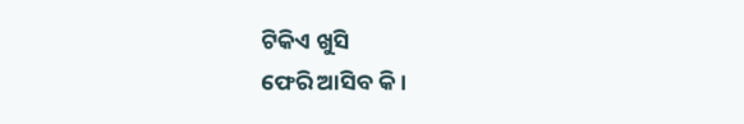ଟିକିଏ ଖୁସି
ଫେରି ଆସିବ କି ।